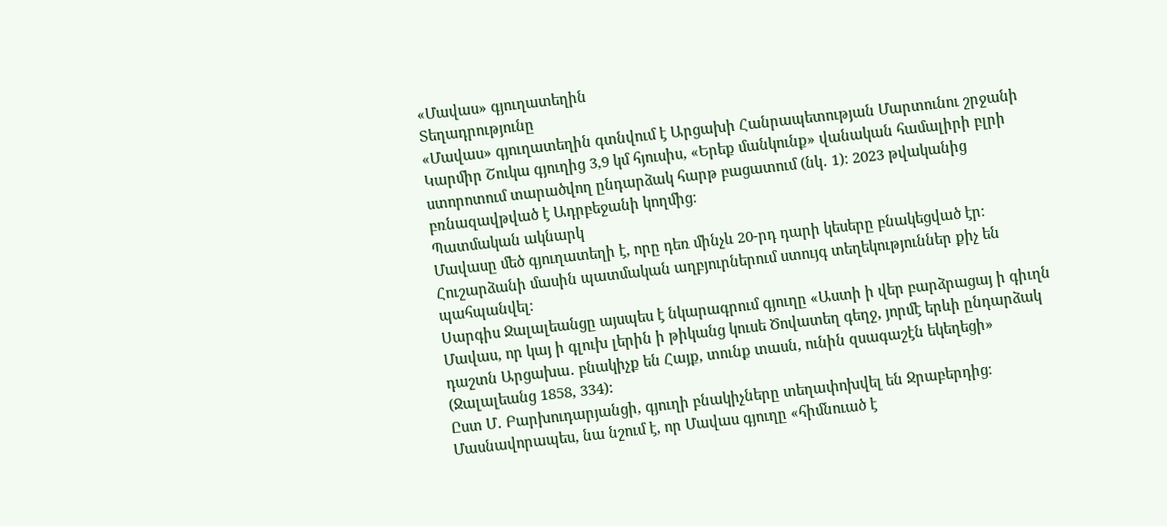«Մավաս» գյուղատեղին
Տեղադրությունը
«Մավաս» գյուղատեղին գտնվում է Արցախի Հանրապետության Մարտունու շրջանի Կարմիր Շուկա գյուղից 3,9 կմ հյուսիս, «Երեք մանկունք» վանական համալիրի բլրի ստորոտում տարածվող ընդարձակ հարթ բացատում (նկ․ 1)։ 2023 թվականից բռնազավթված է Ադրբեջանի կողմից։
Պատմական ակնարկ
Մավասը մեծ գյուղատեղի է, որը դեռ մինչև 20-րդ դարի կեսերը բնակեցված էր։ Հուշարձանի մասին պատմական աղբյուրներում ստույգ տեղեկություններ քիչ են պահպանվել։
Սարգիս Ջալալեանցը այսպես է նկարագրում գյուղը «Աստի ի վեր բարձրացայ ի գիւղն Մավաս, որ կայ ի գլուխ լերին ի թիկանց կուսե Ծովատեղ գեղջ, յորմէ երևի ընդարձակ դաշտն Արցախա․ բնակիչք են Հայք, տունք տասն, ունին զսագաշէն եկեղեցի» (Ջալալեանց 1858, 334):
Ըստ Մ․ Բարխուդարյանցի, գյուղի բնակիչները տեղափոխվել են Ջրաբերդից։ Մասնավորապես, նա նշում է, որ Մավաս գյուղը «հիմնուած է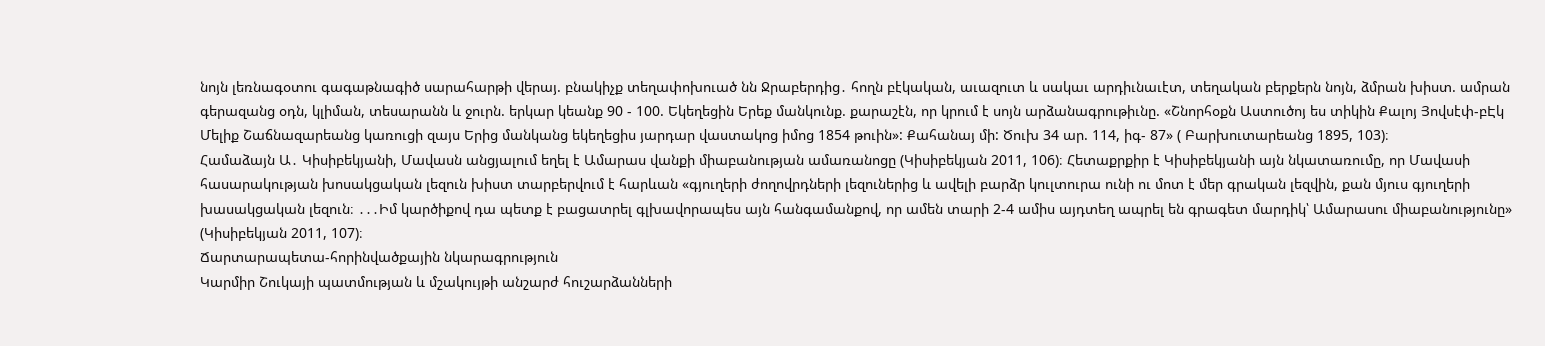նոյն լեռնագօտու գագաթնագիծ սարահարթի վերայ. բնակիչք տեղափոխուած նն Ջրաբերդից․ հողն բէկական, աւազուտ և սակաւ արդիւնաւէտ, տեղական բերքերն նոյն, ձմրան խիստ. ամրան գերազանց օդն, կլիման, տեսարանն և ջուրն. երկար կեանք 90 - 100. Եկեղեցին Երեք մանկունք. քարաշէն, որ կրում է սոյն արձանագրութիւնը. «Շնորհօքն Աստուծոյ ես տիկին Քալոյ Յովսէփ-բԷկ Մելիք Շաճնազարեանց կառուցի զայս Երից մանկանց եկեղեցիս յարդար վաստակոց իմոց 1854 թուին»: Քահանայ մի: Ծուխ 34 ար. 114, իգ- 87» ( Բարխուտարեանց 1895, 103)։
Համաձայն Ա․ Կիսիբեկյանի, Մավասն անցյալում եղել է Ամարաս վանքի միաբանության ամառանոցը (Կիսիբեկյան 2011, 106)։ Հետաքրքիր է Կիսիբեկյանի այն նկատառումը, որ Մավասի հասարակության խոսակցական լեզուն խիստ տարբերվում է հարևան «գյուղերի ժողովրդների լեզուներից և ավելի բարձր կուլտուրա ունի ու մոտ է մեր գրական լեզվին, քան մյուս գյուղերի խասակցական լեզուն։ ․․․Իմ կարծիքով դա պետք է բացատրել գլխավորապես այն հանգամանքով, որ ամեն տարի 2-4 ամիս այդտեղ ապրել են գրագետ մարդիկ՝ Ամարասու միաբանությունը» (Կիսիբեկյան 2011, 107)։
Ճարտարապետա-հորինվածքային նկարագրություն
Կարմիր Շուկայի պատմության և մշակույթի անշարժ հուշարձանների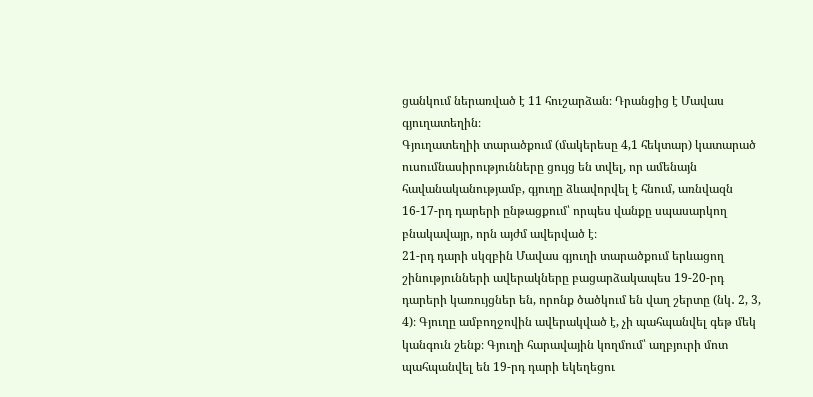ցանկում ներառված է 11 հուշարձան։ Դրանցից է Մավաս գյուղատեղին։
Գյուղատեղիի տարածքում (մակերեսը 4,1 հեկտար) կատարած ուսումնասիրությունները ցույց են տվել, որ ամենայն հավանականությամբ, գյուղը ձևավորվել է հնում, առնվազն 16-17-րդ դարերի ընթացքում՝ որպես վանքը սպասարկող բնակավայր, որն այժմ ավերված է։
21-րդ դարի սկզբին Մավաս գյուղի տարածքում երևացող շինությունների ավերակները բացարձակապես 19-20-րդ դարերի կառույցներ են, որոնք ծածկում են վաղ շերտը (նկ․ 2, 3, 4)։ Գյուղը ամբողջովին ավերակված է, չի պահպանվել գեթ մեկ կանգուն շենք։ Գյուղի հարավային կողմում՝ աղբյուրի մոտ պահպանվել են 19-րդ դարի եկեղեցու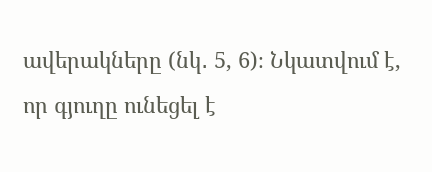ավերակները (նկ․ 5, 6)։ Նկատվում է, որ գյուղը ունեցել է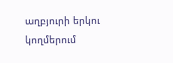աղբյուրի երկու կողմերում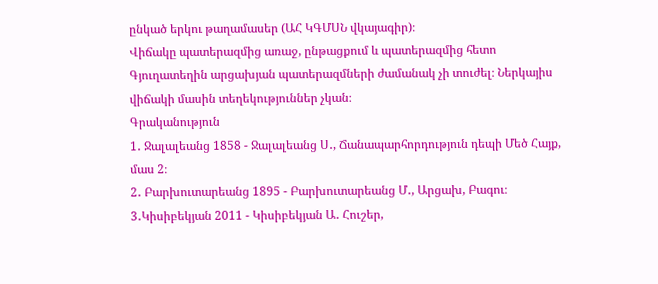ընկած երկու թաղամասեր (ԱՀ ԿԳՄՍՆ վկայագիր)։
Վիճակը պատերազմից առաջ, ընթացքում և պատերազմից հետո
Գյուղատեղին արցախյան պատերազմների ժամանակ չի տուժել։ Ներկայիս վիճակի մասին տեղեկություններ չկան։
Գրականություն
1․ Ջալալեանց 1858 - Ջալալեանց Ս․, Ճանապարհորդություն դեպի Մեծ Հայք, մաս 2։
2․ Բարխուտարեանց 1895 - Բարխուտարեանց Մ․, Արցախ, Բագու։
3․Կիսիբեկյան 2011 - Կիսիբեկյան Ա․ Հուշեր,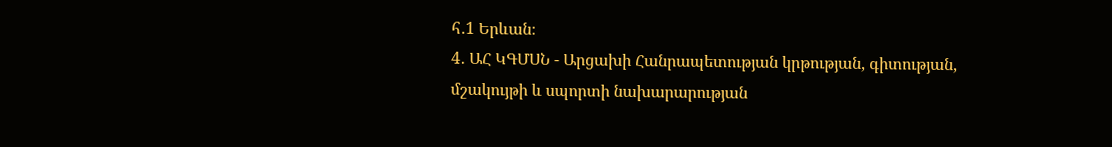հ․1 Երևան։
4․ ԱՀ ԿԳՄՍՆ - Արցախի Հանրապետության կրթության, գիտության, մշակույթի և սպորտի նախարարության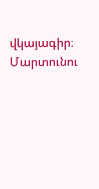վկայագիր։
Մարտունու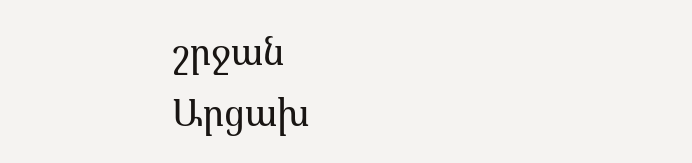շրջան
Արցախ